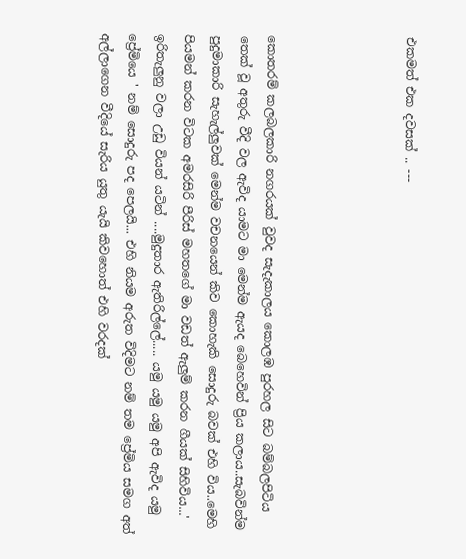එකමත් එක දවසක් .. ---




කොතරම් කලබලකාරි නගරයක් වුවද සැදැකාලය කොලඹ පුරහල සිට බම්බලපිටිය තෙක් වූ අතුරු වීදි වල ඇවිද යාමට මා මෙන්ම ඇයද බෙහෙවින් ප්‍රිය කලාය..සැබවින්ම පුදුමාකාරි සැහැල්ලුවක් මෙන්ම වචනයෙන් කිව කොහැකි සොදුරු බවක් එහි විය..මෙහි පියමන් කරන විටක අමරසිරි පීරිස් මහතගේ මා වඩත් ඇලුම් කරන ගීයක් සිහිවිය...' ඉරිතැලුනු වලා උඩු වියන් යටින් ....මුදුතාර ඇතිරිල්ලේ..... යමු යමු යමු අපි ඇවිද යමු ප්‍රේමියෙ ' නම් සොදුරු පද පෙලයි... එහි නියම අරුත විදිමට නම් තම ප්‍රේමිය සමග අත් අල්ලාගෙන වීදියේ සැරිය යුතු යැයි කිවහොත් එහි වරදක්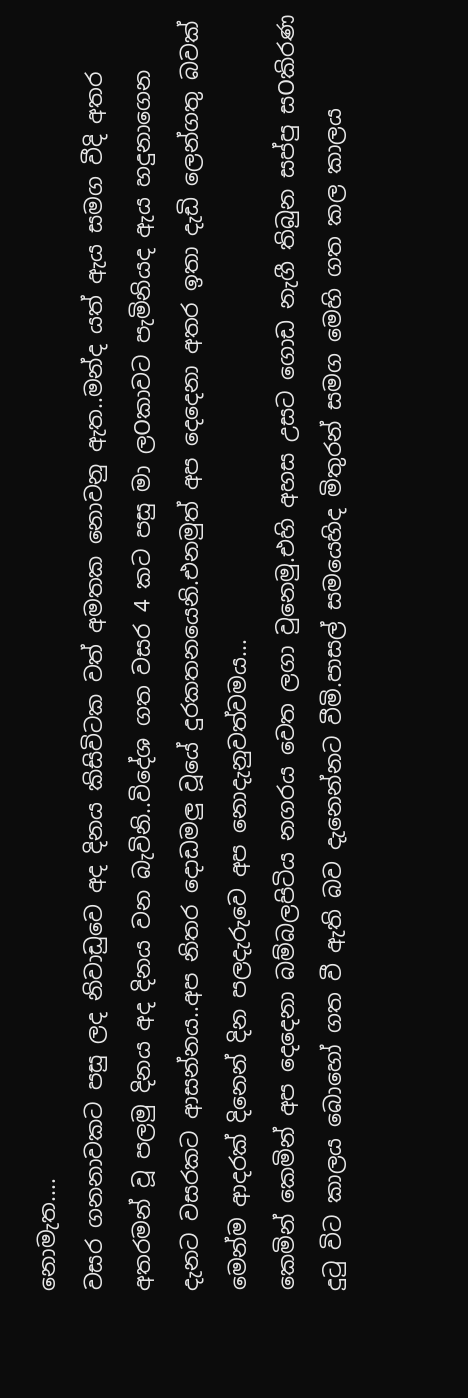නොමැත....
වසර ගනනාවකට පසු ලද නිවාඩුවෙ අද දිනය කිසිවිටක වත් අමතක නොවනු ඇත..මන්ද යත් ඇය සමග වීදි අතර අතරමන් වූ පලමු දිනය අද දිනය වන බැවිනි..විදේශ ගත වසර 4 කට පසු මා ලOකාවට පැමිනියද ඇය හදුනාගෙන දැනට වසරකට ආසන්නය..අප නිතර දොඩමලු වූයේ දුරකතනයෙනි.එනමුත් අප දෙදෙනා අතර ඉතා දැඩි ලෙන්ගතු බවක් මෙන්ම ආදරක් දිනෙන් දින පලදැරුවෙ අප නොදැනුවත්වමය...
කෙමින් කෙමින් අප දෙදෙනා බම්බලපිටිය නගරය වෙත ලගා වුනෙමු.එහි අහස උසට ගොඩ නැගී තිබුන සප්පු සOකිරණ දුටු විට කාලය බොහෝ ගත වී ඇති බව දැනෙන්නට වීමි.පාසල් සමයෙහිද මිතුරන් සමග මෙහි ගත කල කාලය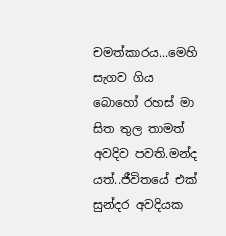චමත්කාරය...මෙහි සැගව ගිය බොහෝ රහස් මා සිත තුල තාමත් අවදිව පවති.මන්ද යත්..ජීවිතයේ එක් සුන්දර අවදියක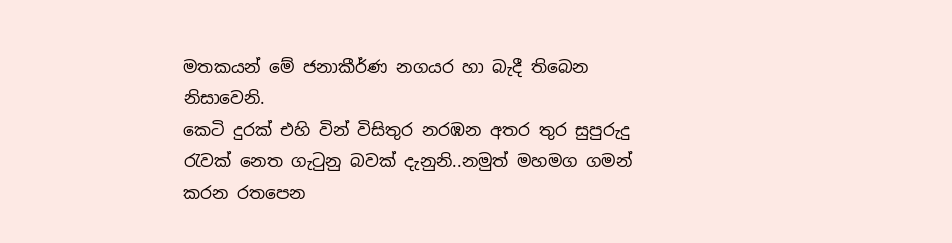මතකයන් මේ ජනාකීර්ණ නගයර හා බැදී තිබෙන නිසාවෙනි.
කෙටි දුරක් එහි වින් විසිතුර නරඹන අතර තුර සුපුරුදු රැවක් නෙත ගැටුනු බවක් දැනුනි..නමුත් මහමග ගමන් කරන රතපෙන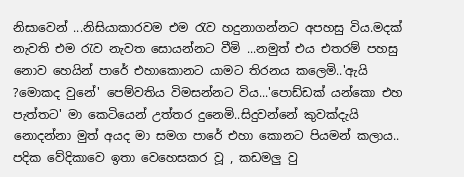නිසාවෙන් ...නිසියාකාරවම එම රැව හදුනාගන්නට අපහසු විය.මදක් නැවති එම රැව නැවත සොයන්නට වීමි ...නමුත් එය එතරම් පහසු නොව හෙයින් පාරේ එහාකොනට යාමට තිරනය කලෙමි..'ඇයි ?මොකද වුනේ' පෙම්වතිය විමසන්නට විය...'පොඩ්ඩක් යන්කො එහ පැත්තට' මා කෙටියෙන් උත්තර දුනෙමි..සිදුවන්නේ කුවක්දැයි නොදන්නා මුත් අයද මා සමග පාරේ එහා කොනට පියමන් කලාය..
පදික වේදිකාවෙ ඉතා වෙහෙසකර වූ , කඩමලු වු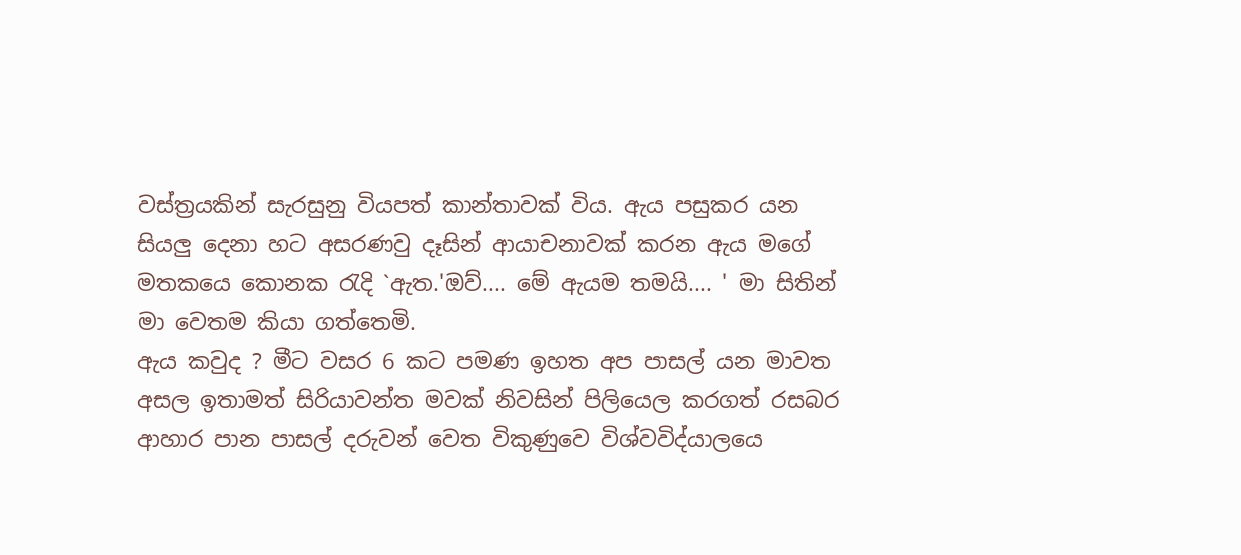වස්ත්‍රයකින් සැරසුනු වියපත් කාන්තාවක් විය. ඇය පසුකර යන සියලු දෙනා හට අසරණවු දෑසින් ආයාචනාවක් කරන ඇය මගේ මතකයෙ කොනක රැදි `ඇත.'ඔව්.... මේ ඇයම තමයි.... ' මා සිතින් මා වෙතම කියා ගත්තෙමි.
ඇය කවුද ? මීට වසර 6 කට පමණ ඉහත අප පාසල් යන මාවත අසල ඉතාමත් සිරියාවන්ත මවක් නිවසින් පිලියෙල කරගත් රසබර ආහාර පාන පාසල් දරුවන් වෙත විකුණුවෙ විශ්වවිද්යාලයෙ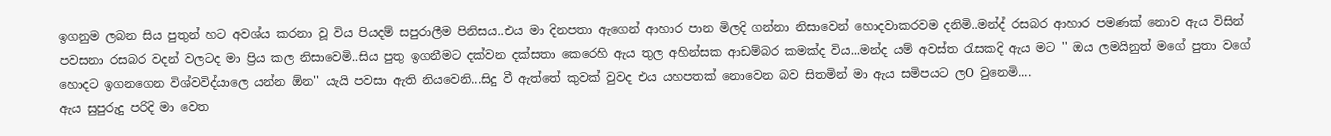ඉගනුම ලබන සිය පුතුන් හට අවශ්ය කරනා වූ විය පියදම් සපුරාලීම පිනිසය..එය මා දිනපතා ඇගෙන් ආහාර පාන මිලදි ගන්නා නිසාවෙන් හොදවාකරවම දනිමි..මන්ද් රසබර ආහාර පමණක් නොව ඇය විසින් පවසනා රසබර වදන් වලටද මා ප්‍රිය කල නිසාවෙමි..සිය පුතු ඉගනීමට දක්වන දක්සතා කෙරෙහි ඇය තුල අහින්සක ආඩම්බර කමක්ද විය...මන්ද යම් අවස්ත රැසකදි ඇය මට '' ඔය ලමයිනුත් මගේ පුතා වගේ හොදට ඉගනගෙන විශ්වවිද්යාලෙ යන්න ඕන'' යැයි පවසා ඇති නියවෙනි...සිදු වී ඇත්තේ කුවක් වුවද එය යහපතක් නොවෙන බව සිතමින් මා ඇය සමිපයට ලO වුනෙමි....
ඇය සුපුරුදු පරිදි මා වෙත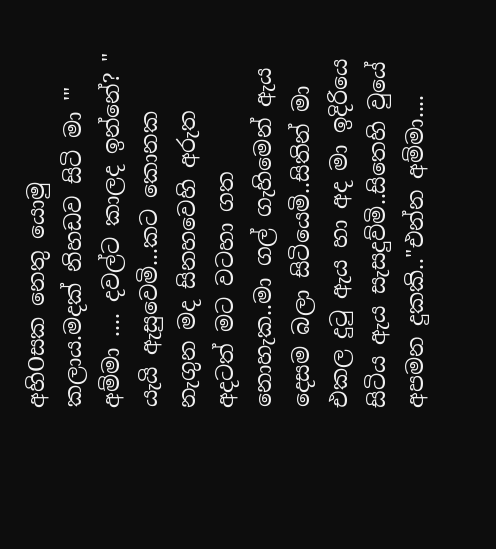අහිOසක නෙතු යොමු කලාය.මදක් නිහඩව සිටි මා '" අම්මා .... දවල්ට කාලද ඉන්නේ? " යැයි ඇසුවෙමි...කට කොනක නැගුන මද සිනහවෙහි අරුත අදටත් මට වටහා ගත නොහැක..මා ගල් ගැහිමෙන් ඇය දෙසම බලා සිටියෙමි..සිතින් මා එකල දුටු ඇය හා අද මා ඉදිරියෙ සිටිය ඇය සැසදුව්මි..සිතෙහි වුයේ අපමන දුකකි.."එන්න අම්මා....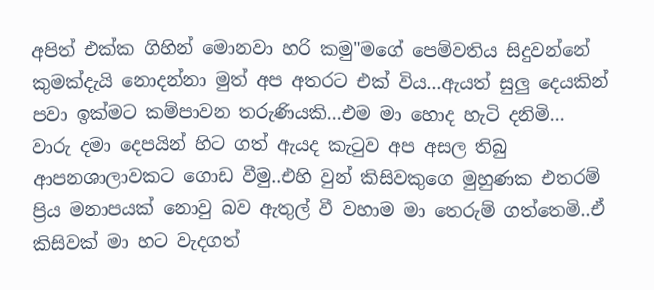අපිත් එක්ක ගිහින් මොනවා හරි කමු"මගේ පෙම්වතිය සිදුවන්නේ කුමක්දැයි නොදන්නා මුත් අප අතරට එක් විය...ඇයත් සුලු දෙයකින් පවා ඉක්මට කම්පාවන තරුණියකි...එම මා හොද හැටි දනිමි...
වාරු දමා දෙපයින් හිට ගත් ඇයද කැටුව අප අසල තිබු ආපනශාලාවකට ගොඩ වීමු..එහි වුන් කිසිවකුගෙ මුහුණක එතරම් ප්‍රිය මනාපයක් නොවු බව ඇතුල් වී වහාම මා තෙරුම් ගත්තෙමි..ඒ කිසිවක් මා හට වැදගත්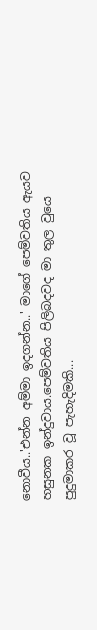නොවීය..'එන්න අම්මා ඉදගන්න..' මාගේ පෙම්වතිය ඇයව හසුනක ඉන්දුවාය.පෙම්වතිය පිලිබදවද මා තුල වුයෙ පුදුමාකර වූ පැහැදිමකි...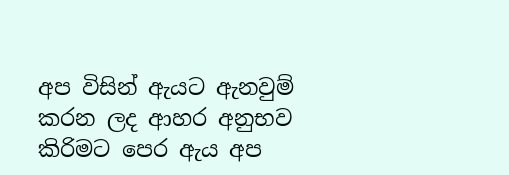අප විසින් ඇයට ඇනවුම් කරන ලද ආහර අනුභව කිරිමට පෙර ඇය අප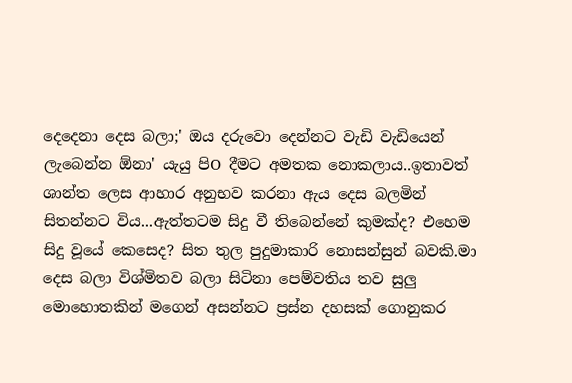දෙදෙනා දෙස බලා;' ඔය දරුවො දෙන්නට වැඩි වැඩියෙන් ලැබෙන්න ඕනා' යැයු පිO දීමට අමතක නොකලාය..ඉතාවත් ශාන්ත ලෙස ආහාර අනුභව කරනා ඇය දෙස බලමින් සිතන්නට විය...ඇත්තටම සිදු වී තිබෙන්නේ කුමක්ද? එහෙම සිදු වූයේ කෙසෙද? සිත තුල පුදුමාකාරි නොසන්සුන් බවකි.මා දෙස බලා විශ්මිතව බලා සිටිනා පෙම්වතිය තව සුලු මොහොතකින් මගෙන් අසන්නට ප්‍රස්න දහසක් ගොනුකර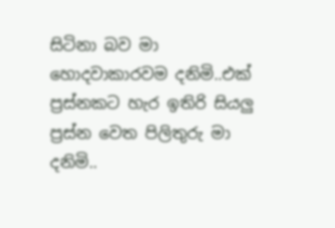සිටිනා බව මා හොදවාකාරවම දනිමි..එක් ප්‍රස්නකට හැර ඉතිරි සියලු ප්‍රස්න වෙත පිලිතුරු මා දනිමි..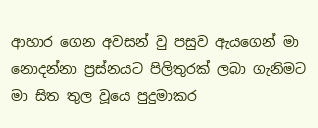ආහාර ගෙන අවසන් වු පසුව ඇයගෙන් මා නොදන්නා ප්‍රස්නයට පිලිතුරක් ලබා ගැනිමට මා සිත තුල වූයෙ පුදුමාකර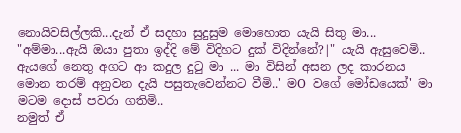නොයිවසිල්ලකි...දැන් ඒ සදහා සුදුසුම මොහොත යැයි සිතු මා...
"අම්මා...ඇයි ඔයා පුතා ඉද්දි මේ විදිහට දුක් විදින්නේ?|" යැයි ඇසුවෙමි..
ඇයගේ නෙතු අගට ආ කදුල දුටු මා ... මා විසින් අසන ලද කාරනය මොන තරම් අනුවන දැයි පසුතැවෙන්නට වීමි..' මO වගේ මෝඩයෙක්' මා මටම දොස් පවරා ගතිමි..
නමුත් ඒ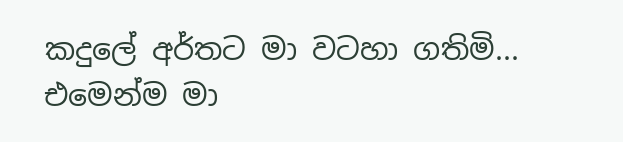කදුලේ අර්තට මා වටහා ගතිමි... එමෙන්ම මා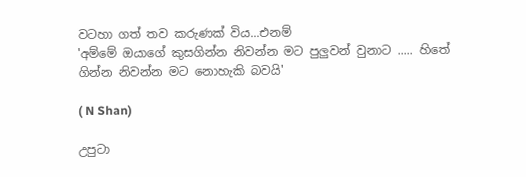වටහා ගත් තව කරුණක් විය...එනම්
'අම්මේ ඔයාගේ කුසගින්න නිවන්න මට පුලුවන් වුනාට ..... හිතේ ගින්න නිවන්න මට නොහැකි බවයි'

( N Shan)

උපුටා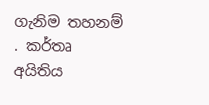ගැනිම තහනම් . කර්තෘ අයිතිය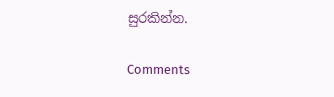සුරකින්න.

Comments